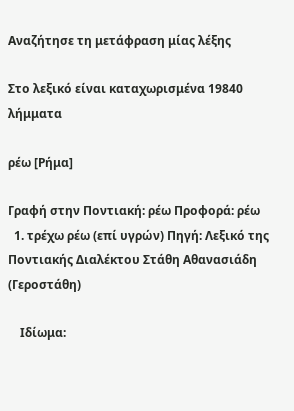Αναζήτησε τη μετάφραση μίας λέξης

Στο λεξικό είναι καταχωρισμένα 19840 λήμματα

ρέω [Ρήμα]

Γραφή στην Ποντιακή: ρέω Προφορά: ρέω
  1. τρέχω ρέω (επί υγρών) Πηγή: Λεξικό της Ποντιακής Διαλέκτου Στάθη Αθανασιάδη (Γεροστάθη)

    Ιδίωμα: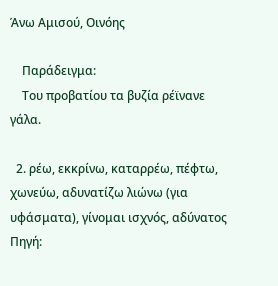Άνω Αμισού, Οινόης

    Παράδειγμα:
    Του προβατίου τα βυζία ρέϊνανε γάλα.

  2. ρέω, εκκρίνω, καταρρέω, πέφτω, χωνεύω, αδυνατίζω λιώνω (για υφάσματα), γίνομαι ισχνός, αδύνατος Πηγή: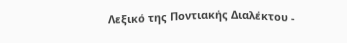Λεξικό της Ποντιακής Διαλέκτου -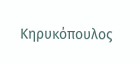Κηρυκόπουλος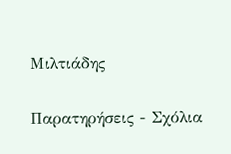Μιλτιάδης

Παρατηρήσεις - Σχόλια